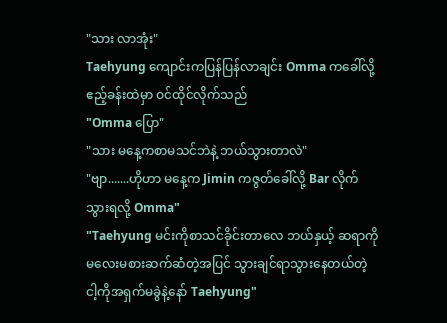"သား လာအုံး"
Taehyung ကျောင်းကပြန်ပြန်လာချင်း Omma ကခေါ်လို့ ဧည့်ခန်းထဲမှာ ဝင်ထိုင်လိုက်သည်
"Omma ပြော"
"သား မနေ့ကစာမသင်ဘဲနဲ့ ဘယ်သွားတာလဲ"
"ဗျာ.......ဟိုဟာ မနေ့က Jimin ကဇွတ်ခေါ်လို့ Bar လိုက်သွားရလို့ Omma"
"Taehyung မင်းကိုစာသင်ခိုင်းတာလေ ဘယ်နှယ့် ဆရာကိုမလေးမစားဆက်ဆံတဲ့အပြင် သွားချင်ရာသွားနေတယ်တဲ့ ငါ့ကိုအရှက်မခွဲနဲ့နော် Taehyung"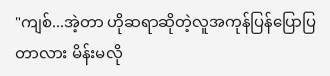"ကျစ်...အဲ့တာ ဟိုဆရာဆိုတဲ့လူအကုန်ပြန်ပြောပြတာလား မိန်းမလို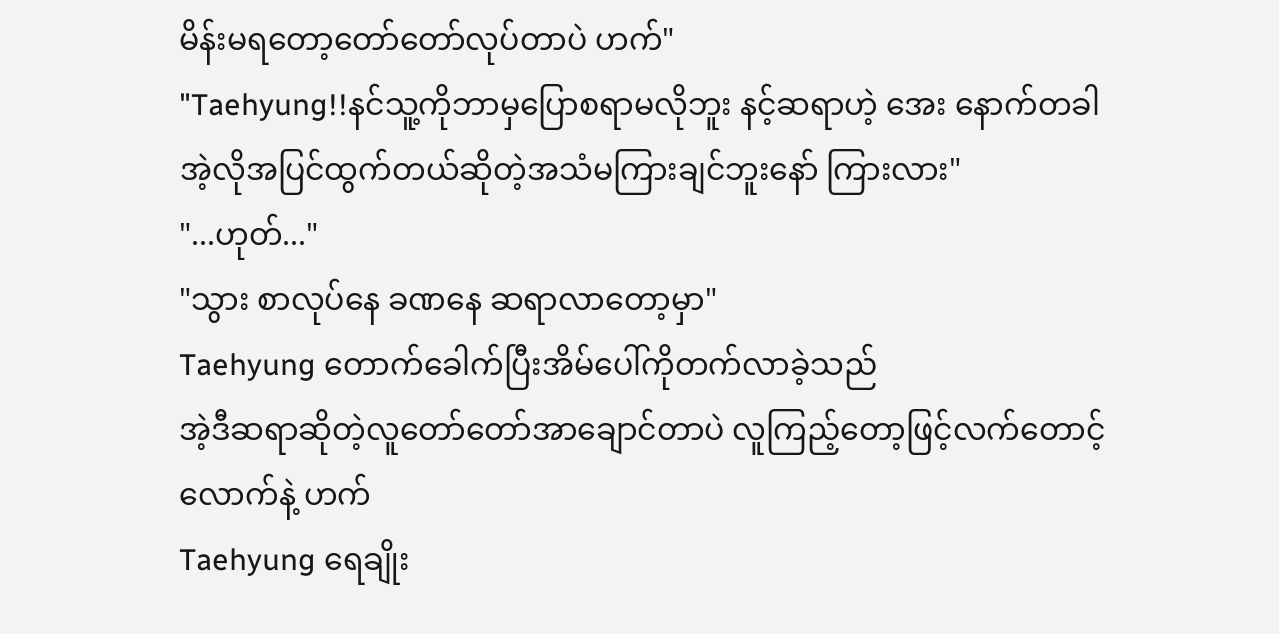မိန်းမရတော့တော်တော်လုပ်တာပဲ ဟက်"
"Taehyung!!နင်သူ့ကိုဘာမှပြောစရာမလိုဘူး နင့်ဆရာဟဲ့ အေး နောက်တခါအဲ့လိုအပြင်ထွက်တယ်ဆိုတဲ့အသံမကြားချင်ဘူးနော် ကြားလား"
"...ဟုတ်..."
"သွား စာလုပ်နေ ခဏနေ ဆရာလာတော့မှာ"
Taehyung တောက်ခေါက်ပြီးအိမ်ပေါ်ကိုတက်လာခဲ့သည်
အဲ့ဒီဆရာဆိုတဲ့လူတော်တော်အာချောင်တာပဲ လူကြည့်တော့ဖြင့်လက်တောင့်လောက်နဲ့ ဟက်
Taehyung ရေချိုး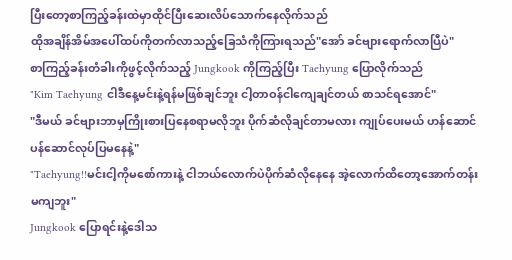ပြီးတော့စာကြည့်ခန်းထဲမှာထိုင်ပြီးဆေးလိပ်သောက်နေလိုက်သည်
ထိုအချိန်အိမ်အပေါ်ထပ်ကိုတက်လာသည့်ခြေသံကိုကြားရသည်"အော် ခင်ဗျားရောက်လာပြီပဲ"
စာကြည့်ခန်းတံခါးကိုဖွင့်လိုက်သည့် Jungkook ကိုကြည့်ပြီး Taehyung ပြောလိုက်သည်
"Kim Taehyung ငါဒီနေ့မင်းနဲ့ရန်မဖြစ်ချင်ဘူး ငါ့တာဝန်ငါကျေချင်တယ် စာသင်ရအောင်"
"ဒီမယ် ခင်ဗျားဘာမှကြိုးစားပြနေစရာမလိုဘူး ပိုက်ဆံလိုချင်တာမလား ကျုပ်ပေးမယ် ဟန်ဆောင်ပန်ဆောင်လုပ်ပြမနေနဲ့"
"Taehyung!!မင်းငါ့ကိုမစော်ကားနဲ့ ငါဘယ်လောက်ပဲပိုက်ဆံလိုနေနေ အဲ့လောက်ထိတော့အောက်တန်းမကျဘူး"
Jungkook ပြောရင်းနဲ့ဒေါသ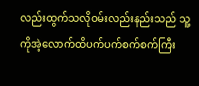လည်းထွက်သလိုဝမ်းလည်းနည်းသည် သူ့ကိုအဲ့လောက်ထိပက်ပက်စက်စက်ကြီး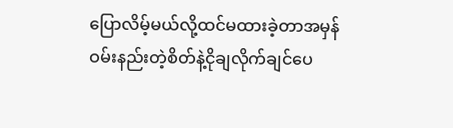ပြောလိမ့်မယ်လို့ထင်မထားခဲ့တာအမှန် ဝမ်းနည်းတဲ့စိတ်နဲ့ငိုချလိုက်ချင်ပေ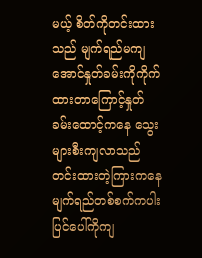မယ့် စိတ်ကိုတင်းထားသည် မျက်ရည်မကျအောင်နှုတ်ခမ်းကိုကိုက်ထားတာကြောင့်နှုတ်ခမ်းထောင့်ကနေ သွေးများစီးကျလာသည် တင်းထားတဲ့ကြားကနေမျက်ရည်တစ်စက်ကပါးပြင်ပေါ်ကိုကျ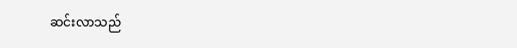ဆင်းလာသည်